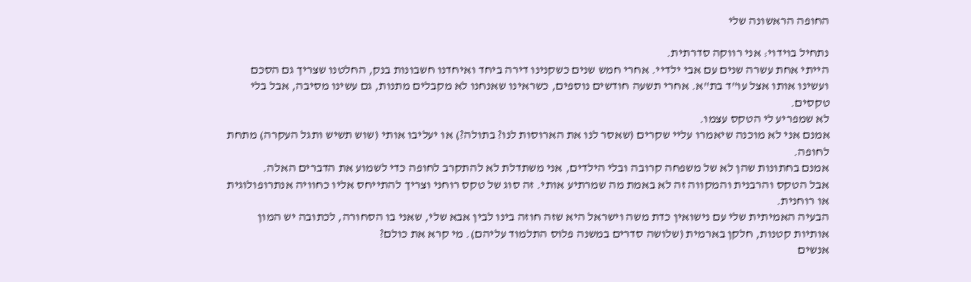החופה הראשונה שלי

נתחיל בוידוי: אני רווקה סדרתית.
הייתי אחת עשרה שנים עם אבי ילדיי. אחרי חמש שנים כשקנינו דירה ביחד ואיחדנו חשבונות בנק, החלטנו שצריך גם הסכם ועשינו אותו אצל עו"ד בת"א. אחרי תשעה חודשים נוספים, כשראינו שאנחנו לא מקבלים מתנות, גם עשינו מסיבה, אבל בלי טקסים.
לא שמפריע לי הטקס עצמו.
אמנם אני לא מוכנה שיאמרו עליי שקרים (שאסר לנו את הארוסות לנו? בתולה?) או יעליבו אותי (שוש תשיש ותגל העקרה) מתחת לחופה.
אמנם בחתונות שהן לא של משפחה קרובה ובלי הילדים, אני משתדלת לא להתקרב לחופה כדי לשמוע את הדברים האלה.
אבל הטקס והרבנית והמקווה זה לא באמת מה שמרתיע אותי. זה סוג של טקס רוחני וצריך להתייחס אליו כחוויה אנתרופולוגית או רוחנית.
הבעיה האמיתית שלי עם נישואין כדת משה וישראל היא שזה חוזה בינו לבין אבא שלי, שאני בו הסחורה, לכתובה יש המון אותיות קטנות, חלקן בארמית (שלושה סדרים במשנה פלוס התלמוד עליהם). מי קרא את כולם?
אנשים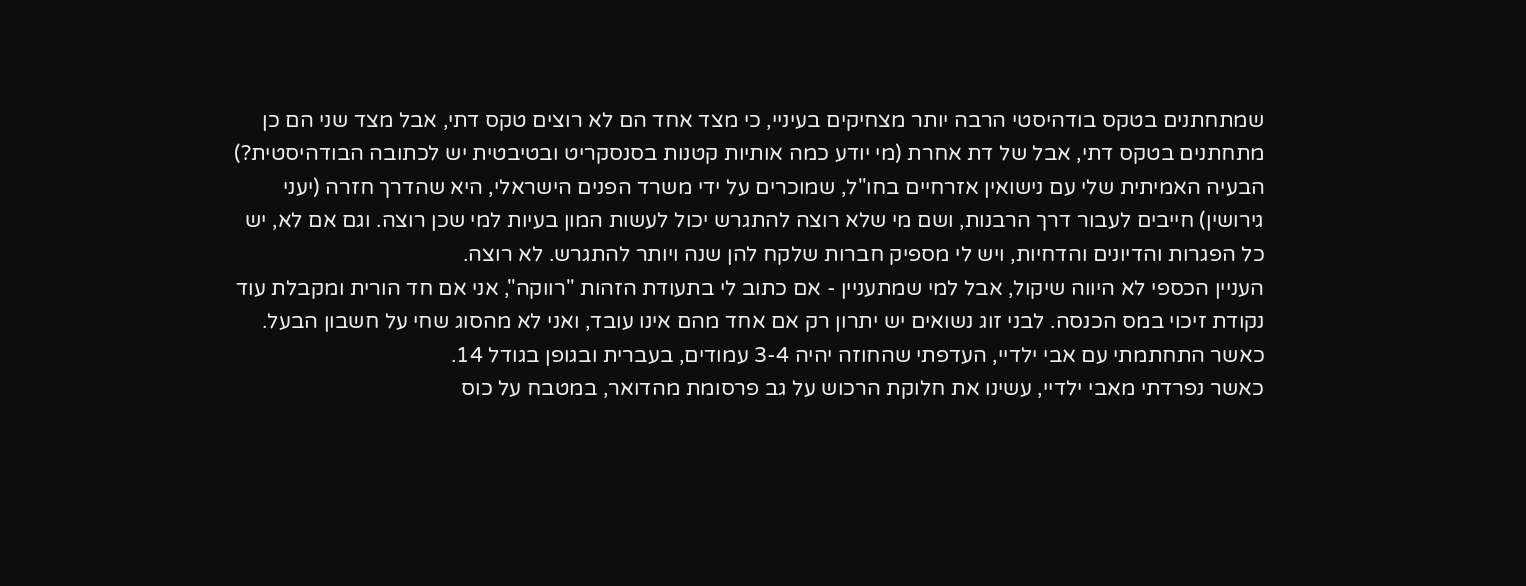שמתחתנים בטקס בודהיסטי הרבה יותר מצחיקים בעיניי, כי מצד אחד הם לא רוצים טקס דתי, אבל מצד שני הם כן מתחתנים בטקס דתי, אבל של דת אחרת (מי יודע כמה אותיות קטנות בסנסקריט ובטיבטית יש לכתובה הבודהיסטית?)
הבעיה האמיתית שלי עם נישואין אזרחיים בחו"ל, שמוכרים על ידי משרד הפנים הישראלי, היא שהדרך חזרה (יעני גירושין) חייבים לעבור דרך הרבנות, ושם מי שלא רוצה להתגרש יכול לעשות המון בעיות למי שכן רוצה. וגם אם לא, יש כל הפגרות והדיונים והדחיות, ויש לי מספיק חברות שלקח להן שנה ויותר להתגרש. לא רוצה.
העניין הכספי לא היווה שיקול, אבל למי שמתעניין - אם כתוב לי בתעודת הזהות "רווקה", אני אם חד הורית ומקבלת עוד נקודת זיכוי במס הכנסה. לבני זוג נשואים יש יתרון רק אם אחד מהם אינו עובד, ואני לא מהסוג שחי על חשבון הבעל.
כאשר התחתמתי עם אבי ילדיי, העדפתי שהחוזה יהיה 3-4 עמודים, בעברית ובגופן בגודל 14.
כאשר נפרדתי מאבי ילדיי, עשינו את חלוקת הרכוש על גב פרסומת מהדואר, במטבח על כוס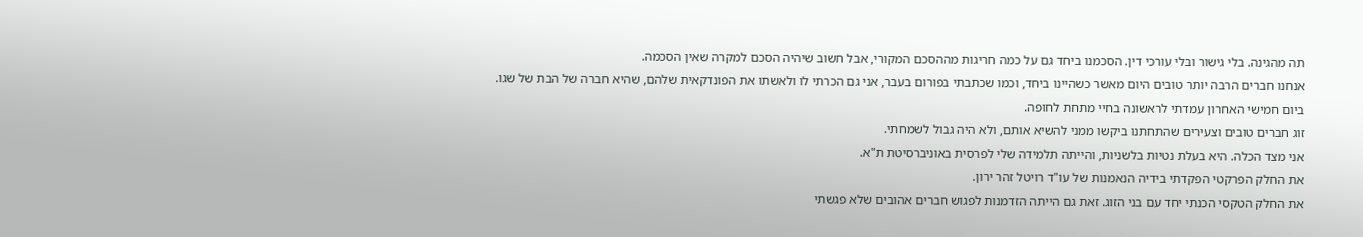תה מהגינה. בלי גישור ובלי עורכי דין. הסכמנו ביחד גם על כמה חריגות מההסכם המקורי, אבל חשוב שיהיה הסכם למקרה שאין הסכמה.
אנחנו חברים הרבה יותר טובים היום מאשר כשהיינו ביחד, וכמו שכתבתי בפורום בעבר, אני גם הכרתי לו ולאשתו את הפונדקאית שלהם, שהיא חברה של הבת של שגו.
ביום חמישי האחרון עמדתי לראשונה בחיי מתחת לחופה.
זוג חברים טובים וצעירים שהתחתנו ביקשו ממני להשיא אותם, ולא היה גבול לשמחתי.
אני מצד הכלה. היא בעלת נטיות בלשניות, והייתה תלמידה שלי לפרסית באוניברסיטת ת"א.
את החלק הפרקטי הפקדתי בידיה הנאמנות של עו"ד רויטל זהר ירון.
את החלק הטקסי הכנתי יחד עם בני הזוג. זאת גם הייתה הזדמנות לפגוש חברים אהובים שלא פגשתי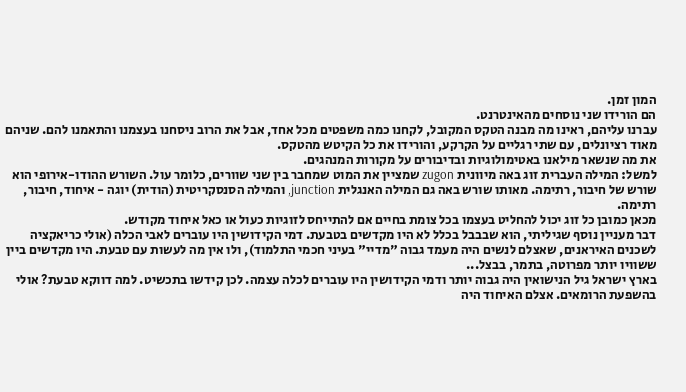המון זמן.
הם הורידו שני נוסחים מהאינטרנט.
עברנו עליהם, ראינו מה מבנה הטקס המקובל, לקחנו כמה משפטים מכל אחד, אבל את הרוב ניסחנו בעצמנו והתאמנו להם. שניהם מאוד רציונלים, עם שתי רגליים על הקרקע, והורידו את כל הקיטש מהטקס.
את מה שנשאר מילאנו באטימולוגיות ובדיבורים על מקורות המנהגים.
למשל: המילה העברית זוג באה מיוונית zugon שמציין את המוט שמחבר בין שני שוורים, כלומר עול. השורש ההודו-אירופי הוא שורש של חיבור, רתימה. מאותו שורש באה גם המילה האנגלית junction, והמילה הסנסקריטית (הודית) יוגה - איחוד, חיבור, רתימה.
מכאן כמובן כל זוג יכול להחליט בעצמו בכל צומת בחיים אם להתייחס לזוגיות כעול או כאל איחוד מקודש.
דבר מעניין נוסף שגיליתי, הוא שבבבל בכלל לא היו מקדשים בטבעת. דמי הקידושין היו עוברים לאבי הכלה (אולי כריאקציה לשכנים האיראנים, שאצלם לנשים היה מעמד גבוה "מדיי" בעיני חכמי התלמוד), ולו אין מה לעשות עם טבעת. היו מקדשים ביין ששוויו יותר מפרוטה, בתמר, בבצל...
בארץ ישראל גיל הנישואין היה גבוה יותר ודמי הקידושין היו עוברים לכלה עצמה. לכן קידשו בתכשיט. למה דווקא טבעת? אולי בהשפעת הרומאים. אצלם האיחוד היה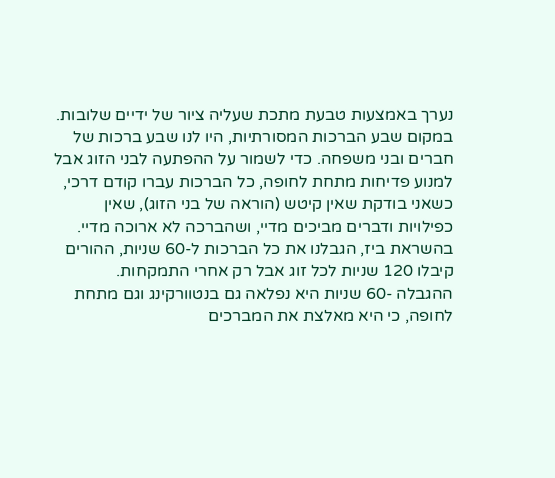נערך באמצעות טבעת מתכת שעליה ציור של ידיים שלובות.
במקום שבע הברכות המסורתיות, היו לנו שבע ברכות של חברים ובני משפחה. כדי לשמור על ההפתעה לבני הזוג אבל למנוע פדיחות מתחת לחופה, כל הברכות עברו קודם דרכי, כשאני בודקת שאין קיטש (הוראה של בני הזוג), שאין כפילויות ודברים מביכים מדיי, ושהברכה לא ארוכה מדיי. בהשראת ביז, הגבלנו את כל הברכות ל-60 שניות, ההורים קיבלו 120 שניות לכל זוג אבל רק אחרי התמקחות.
ההגבלה -60 שניות היא נפלאה גם בנטוורקינג וגם מתחת לחופה, כי היא מאלצת את המברכים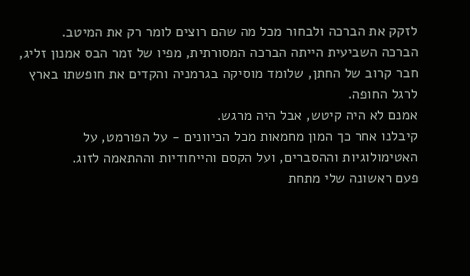לזקק את הברכה ולבחור מכל מה שהם רוצים לומר רק את המיטב.
הברכה השביעית הייתה הברכה המסורתית, מפיו של זמר הבס אמנון זליג, חבר קרוב של החתן, שלומד מוסיקה בגרמניה והקדים את חופשתו בארץ לרגל החופה.
אמנם לא היה קיטש, אבל היה מרגש.
קיבלנו אחר כך המון מחמאות מכל הכיוונים - על הפורמט, על האטימולוגיות וההסברים, ועל הקסם והייחודיות וההתאמה לזוג.
פעם ראשונה שלי מתחת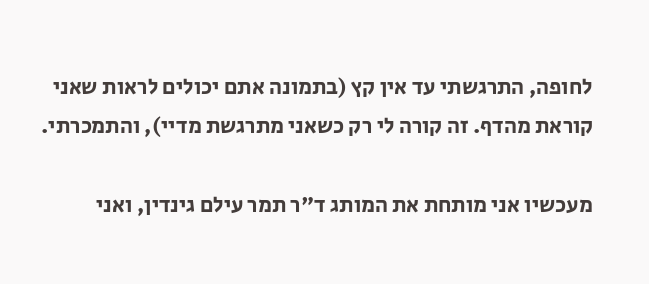לחופה, התרגשתי עד אין קץ (בתמונה אתם יכולים לראות שאני קוראת מהדף. זה קורה לי רק כשאני מתרגשת מדיי), והתמכרתי.

מעכשיו אני מותחת את המותג ד"ר תמר עילם גינדין, ואני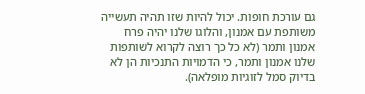גם עורכת חופות. יכול להיות שזו תהיה תעשייה משותפת עם אמנון, והלוגו שלנו יהיה פרח אמנון ותמר (לא כל כך רוצה לקרוא לשותפות שלנו אמנון ותמר, כי הדמויות התנכיות הן לא בדיוק סמל לזוגיות מופלאה).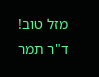מזל טוב!
ד"ר תמר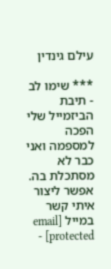עילם גינדין

*** שימו לב - תיבת הביזמייל שלי הפכה למספמה ואני כבר לא מסתכלת בה. אפשר ליצור איתי קשר במייל [email protected] -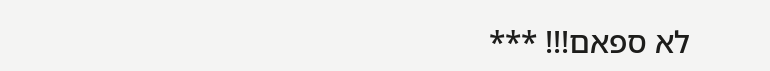לא ספאם!!! ***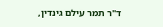ד"ר תמר עילם גינדין,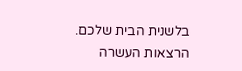בלשנית הבית שלכם. הרצאות העשרה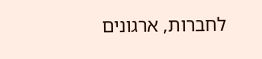לחברות, ארגונים